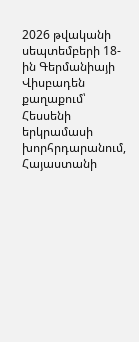2026 թվականի սեպտեմբերի 18-ին Գերմանիայի Վիսբադեն քաղաքում՝ Հեսսենի երկրամասի խորհրդարանում, Հայաստանի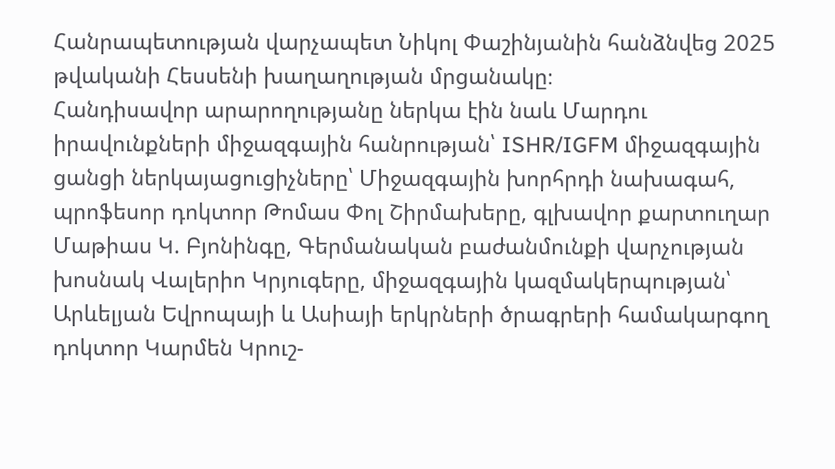Հանրապետության վարչապետ Նիկոլ Փաշինյանին հանձնվեց 2025 թվականի Հեսսենի խաղաղության մրցանակը։
Հանդիսավոր արարողությանը ներկա էին նաև Մարդու իրավունքների միջազգային հանրության՝ ISHR/IGFM միջազգային ցանցի ներկայացուցիչները՝ Միջազգային խորհրդի նախագահ, պրոֆեսոր դոկտոր Թոմաս Փոլ Շիրմախերը, գլխավոր քարտուղար Մաթիաս Կ. Բյոնինգը, Գերմանական բաժանմունքի վարչության խոսնակ Վալերիո Կրյուգերը, միջազգային կազմակերպության՝ Արևելյան Եվրոպայի և Ասիայի երկրների ծրագրերի համակարգող դոկտոր Կարմեն Կրուշ-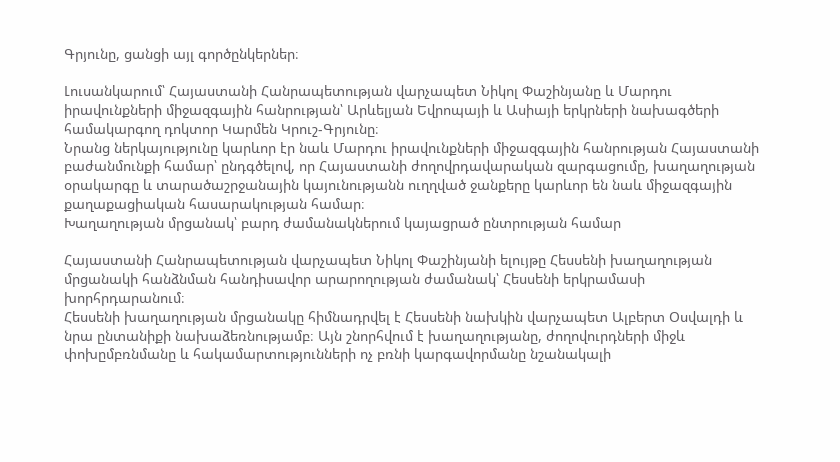Գրյունը, ցանցի այլ գործընկերներ։

Լուսանկարում՝ Հայաստանի Հանրապետության վարչապետ Նիկոլ Փաշինյանը և Մարդու իրավունքների միջազգային հանրության՝ Արևելյան Եվրոպայի և Ասիայի երկրների նախագծերի համակարգող դոկտոր Կարմեն Կրուշ-Գրյունը։
Նրանց ներկայությունը կարևոր էր նաև Մարդու իրավունքների միջազգային հանրության Հայաստանի բաժանմունքի համար՝ ընդգծելով, որ Հայաստանի ժողովրդավարական զարգացումը, խաղաղության օրակարգը և տարածաշրջանային կայունությանն ուղղված ջանքերը կարևոր են նաև միջազգային քաղաքացիական հասարակության համար։
Խաղաղության մրցանակ՝ բարդ ժամանակներում կայացրած ընտրության համար

Հայաստանի Հանրապետության վարչապետ Նիկոլ Փաշինյանի ելույթը Հեսսենի խաղաղության մրցանակի հանձնման հանդիսավոր արարողության ժամանակ՝ Հեսսենի երկրամասի խորհրդարանում։
Հեսսենի խաղաղության մրցանակը հիմնադրվել է Հեսսենի նախկին վարչապետ Ալբերտ Օսվալդի և նրա ընտանիքի նախաձեռնությամբ։ Այն շնորհվում է խաղաղությանը, ժողովուրդների միջև փոխըմբռնմանը և հակամարտությունների ոչ բռնի կարգավորմանը նշանակալի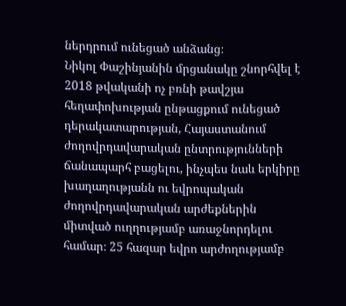ներդրում ունեցած անձանց։
Նիկոլ Փաշինյանին մրցանակը շնորհվել է 2018 թվականի ոչ բռնի թավշյա հեղափոխության ընթացքում ունեցած դերակատարության, Հայաստանում ժողովրդավարական ընտրությունների ճանապարհ բացելու, ինչպես նաև երկիրը խաղաղությանն ու եվրոպական ժողովրդավարական արժեքներին միտված ուղղությամբ առաջնորդելու համար։ 25 հազար եվրո արժողությամբ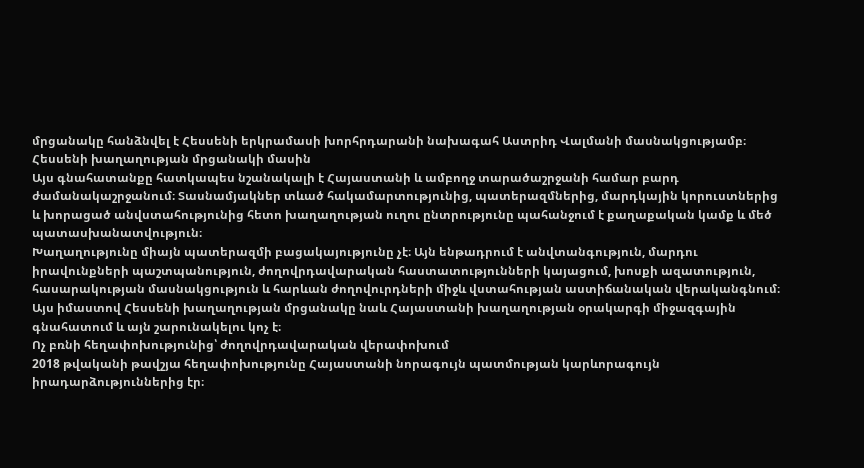մրցանակը հանձնվել է Հեսսենի երկրամասի խորհրդարանի նախագահ Աստրիդ Վալմանի մասնակցությամբ։ Հեսսենի խաղաղության մրցանակի մասին
Այս գնահատանքը հատկապես նշանակալի է Հայաստանի և ամբողջ տարածաշրջանի համար բարդ ժամանակաշրջանում։ Տասնամյակներ տևած հակամարտությունից, պատերազմներից, մարդկային կորուստներից և խորացած անվստահությունից հետո խաղաղության ուղու ընտրությունը պահանջում է քաղաքական կամք և մեծ պատասխանատվություն։
Խաղաղությունը միայն պատերազմի բացակայությունը չէ։ Այն ենթադրում է անվտանգություն, մարդու իրավունքների պաշտպանություն, ժողովրդավարական հաստատությունների կայացում, խոսքի ազատություն, հասարակության մասնակցություն և հարևան ժողովուրդների միջև վստահության աստիճանական վերականգնում։ Այս իմաստով Հեսսենի խաղաղության մրցանակը նաև Հայաստանի խաղաղության օրակարգի միջազգային գնահատում և այն շարունակելու կոչ է։
Ոչ բռնի հեղափոխությունից՝ ժողովրդավարական վերափոխում
2018 թվականի թավշյա հեղափոխությունը Հայաստանի նորագույն պատմության կարևորագույն իրադարձություններից էր։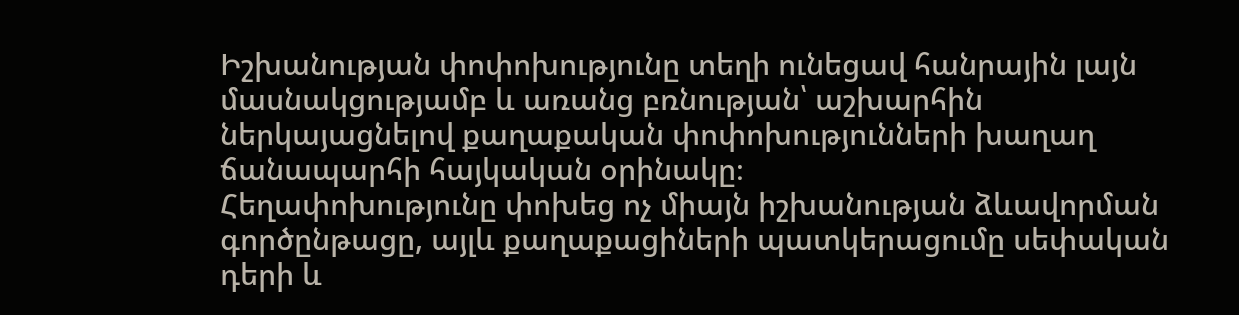Իշխանության փոփոխությունը տեղի ունեցավ հանրային լայն մասնակցությամբ և առանց բռնության՝ աշխարհին ներկայացնելով քաղաքական փոփոխությունների խաղաղ ճանապարհի հայկական օրինակը։
Հեղափոխությունը փոխեց ոչ միայն իշխանության ձևավորման գործընթացը, այլև քաղաքացիների պատկերացումը սեփական դերի և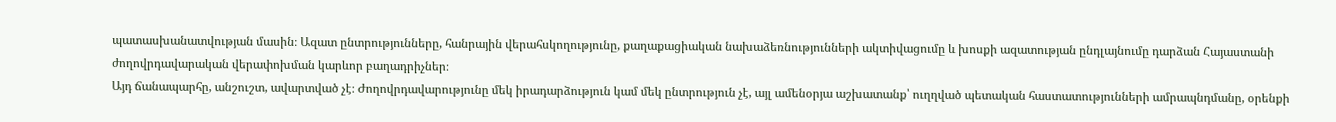պատասխանատվության մասին։ Ազատ ընտրությունները, հանրային վերահսկողությունը, քաղաքացիական նախաձեռնությունների ակտիվացումը և խոսքի ազատության ընդլայնումը դարձան Հայաստանի ժողովրդավարական վերափոխման կարևոր բաղադրիչներ։
Այդ ճանապարհը, անշուշտ, ավարտված չէ։ Ժողովրդավարությունը մեկ իրադարձություն կամ մեկ ընտրություն չէ, այլ ամենօրյա աշխատանք՝ ուղղված պետական հաստատությունների ամրապնդմանը, օրենքի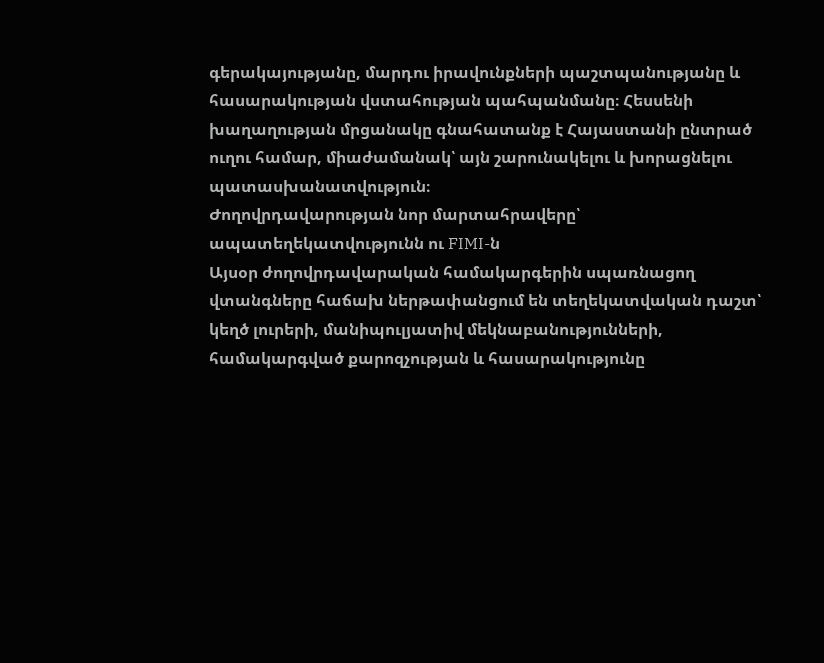գերակայությանը, մարդու իրավունքների պաշտպանությանը և հասարակության վստահության պահպանմանը։ Հեսսենի խաղաղության մրցանակը գնահատանք է Հայաստանի ընտրած ուղու համար, միաժամանակ՝ այն շարունակելու և խորացնելու պատասխանատվություն։
Ժողովրդավարության նոր մարտահրավերը՝ ապատեղեկատվությունն ու FIMI-ն
Այսօր ժողովրդավարական համակարգերին սպառնացող վտանգները հաճախ ներթափանցում են տեղեկատվական դաշտ՝ կեղծ լուրերի, մանիպուլյատիվ մեկնաբանությունների, համակարգված քարոզչության և հասարակությունը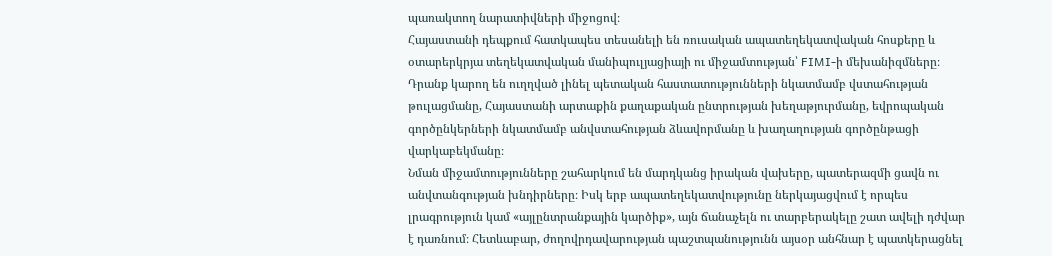պառակտող նարատիվների միջոցով։
Հայաստանի դեպքում հատկապես տեսանելի են ռուսական ապատեղեկատվական հոսքերը և օտարերկրյա տեղեկատվական մանիպուլյացիայի ու միջամտության՝ FIMI-ի մեխանիզմները։ Դրանք կարող են ուղղված լինել պետական հաստատությունների նկատմամբ վստահության թուլացմանը, Հայաստանի արտաքին քաղաքական ընտրության խեղաթյուրմանը, եվրոպական գործընկերների նկատմամբ անվստահության ձևավորմանը և խաղաղության գործընթացի վարկաբեկմանը։
Նման միջամտությունները շահարկում են մարդկանց իրական վախերը, պատերազմի ցավն ու անվտանգության խնդիրները։ Իսկ երբ ապատեղեկատվությունը ներկայացվում է որպես լրագրություն կամ «այլընտրանքային կարծիք», այն ճանաչելն ու տարբերակելը շատ ավելի դժվար է դառնում։ Հետևաբար, ժողովրդավարության պաշտպանությունն այսօր անհնար է պատկերացնել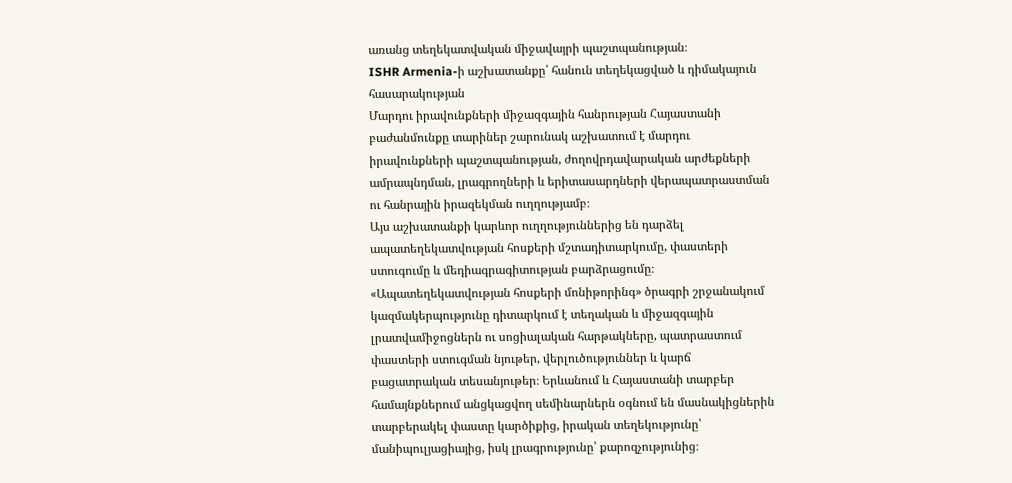առանց տեղեկատվական միջավայրի պաշտպանության։
ISHR Armenia-ի աշխատանքը՝ հանուն տեղեկացված և դիմակայուն հասարակության
Մարդու իրավունքների միջազգային հանրության Հայաստանի բաժանմունքը տարիներ շարունակ աշխատում է մարդու իրավունքների պաշտպանության, ժողովրդավարական արժեքների ամրապնդման, լրագրողների և երիտասարդների վերապատրաստման ու հանրային իրազեկման ուղղությամբ։
Այս աշխատանքի կարևոր ուղղություններից են դարձել ապատեղեկատվության հոսքերի մշտադիտարկումը, փաստերի ստուգումը և մեդիագրագիտության բարձրացումը։
«Ապատեղեկատվության հոսքերի մոնիթորինգ» ծրագրի շրջանակում կազմակերպությունը դիտարկում է տեղական և միջազգային լրատվամիջոցներն ու սոցիալական հարթակները, պատրաստում փաստերի ստուգման նյութեր, վերլուծություններ և կարճ բացատրական տեսանյութեր։ Երևանում և Հայաստանի տարբեր համայնքներում անցկացվող սեմինարներն օգնում են մասնակիցներին տարբերակել փաստը կարծիքից, իրական տեղեկությունը՝ մանիպուլյացիայից, իսկ լրագրությունը՝ քարոզչությունից։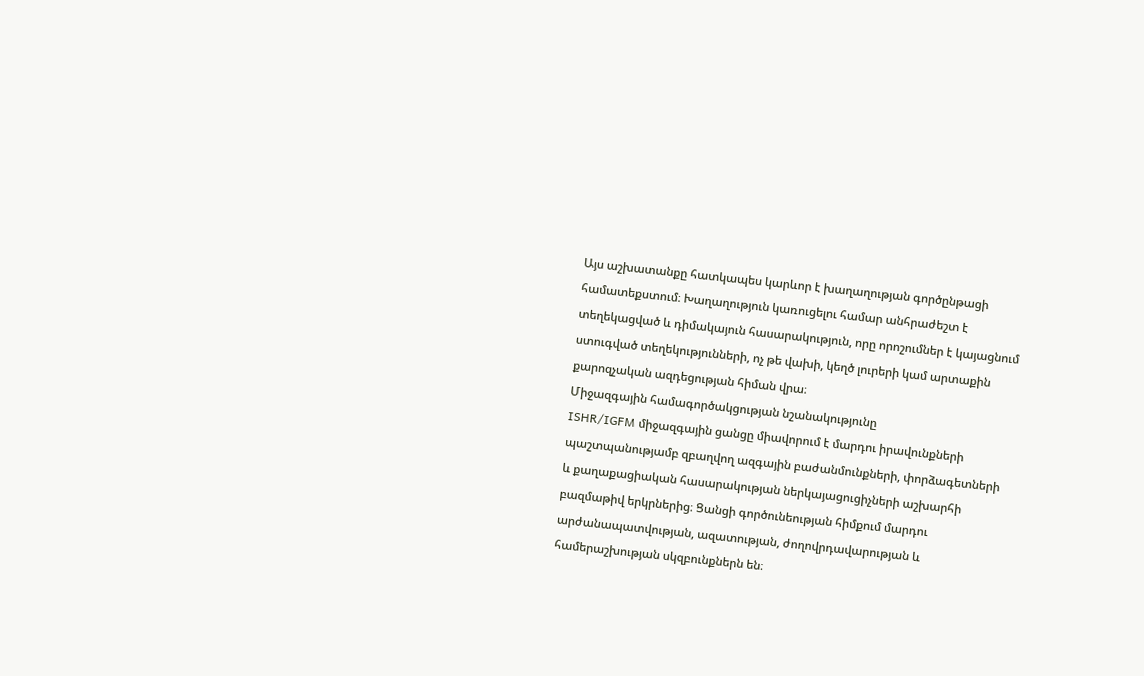Այս աշխատանքը հատկապես կարևոր է խաղաղության գործընթացի համատեքստում։ Խաղաղություն կառուցելու համար անհրաժեշտ է տեղեկացված և դիմակայուն հասարակություն, որը որոշումներ է կայացնում ստուգված տեղեկությունների, ոչ թե վախի, կեղծ լուրերի կամ արտաքին քարոզչական ազդեցության հիման վրա։
Միջազգային համագործակցության նշանակությունը
ISHR/IGFM միջազգային ցանցը միավորում է մարդու իրավունքների պաշտպանությամբ զբաղվող ազգային բաժանմունքների, փորձագետների և քաղաքացիական հասարակության ներկայացուցիչների աշխարհի բազմաթիվ երկրներից։ Ցանցի գործունեության հիմքում մարդու արժանապատվության, ազատության, ժողովրդավարության և համերաշխության սկզբունքներն են։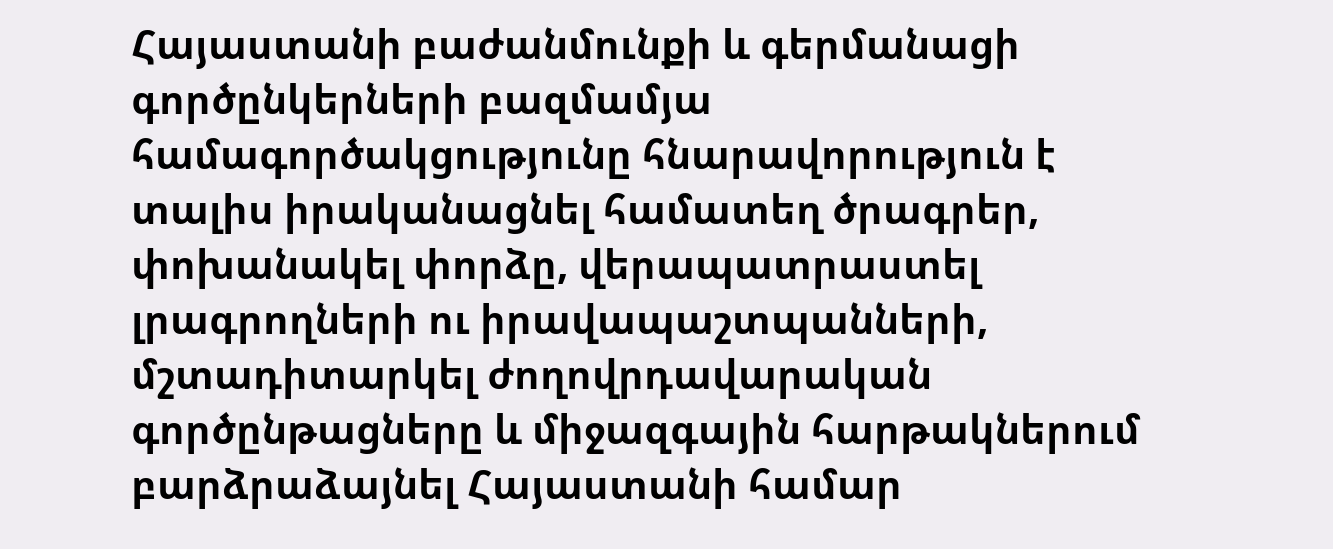Հայաստանի բաժանմունքի և գերմանացի գործընկերների բազմամյա համագործակցությունը հնարավորություն է տալիս իրականացնել համատեղ ծրագրեր, փոխանակել փորձը, վերապատրաստել լրագրողների ու իրավապաշտպանների, մշտադիտարկել ժողովրդավարական գործընթացները և միջազգային հարթակներում բարձրաձայնել Հայաստանի համար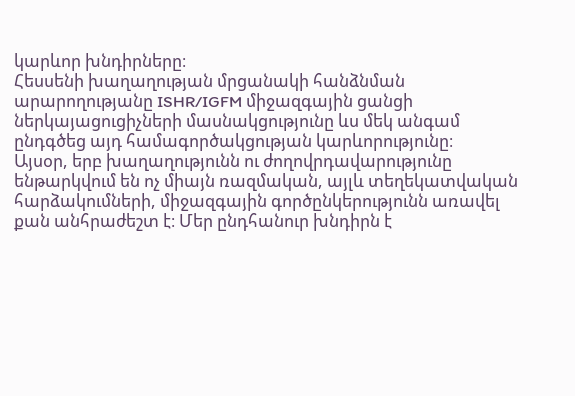կարևոր խնդիրները։
Հեսսենի խաղաղության մրցանակի հանձնման արարողությանը ISHR/IGFM միջազգային ցանցի ներկայացուցիչների մասնակցությունը ևս մեկ անգամ ընդգծեց այդ համագործակցության կարևորությունը։
Այսօր, երբ խաղաղությունն ու ժողովրդավարությունը ենթարկվում են ոչ միայն ռազմական, այլև տեղեկատվական հարձակումների, միջազգային գործընկերությունն առավել քան անհրաժեշտ է։ Մեր ընդհանուր խնդիրն է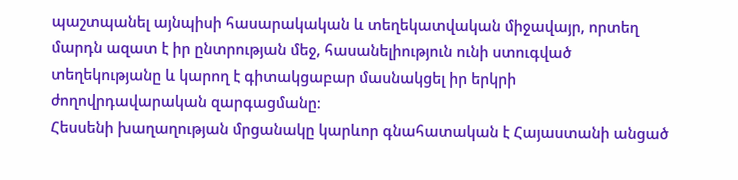պաշտպանել այնպիսի հասարակական և տեղեկատվական միջավայր, որտեղ մարդն ազատ է իր ընտրության մեջ, հասանելիություն ունի ստուգված տեղեկությանը և կարող է գիտակցաբար մասնակցել իր երկրի ժողովրդավարական զարգացմանը։
Հեսսենի խաղաղության մրցանակը կարևոր գնահատական է Հայաստանի անցած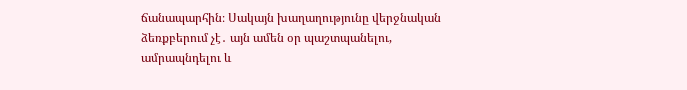ճանապարհին։ Սակայն խաղաղությունը վերջնական ձեռքբերում չէ․ այն ամեն օր պաշտպանելու, ամրապնդելու և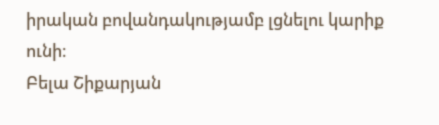իրական բովանդակությամբ լցնելու կարիք ունի։
Բելա Շիքարյան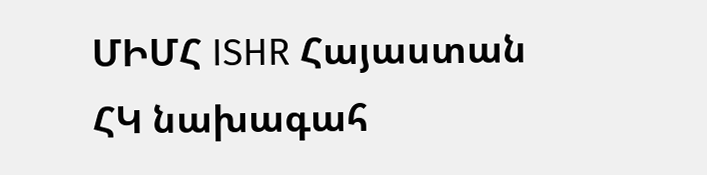ՄԻՄՀ ISHR Հայաստան ՀԿ նախագահ